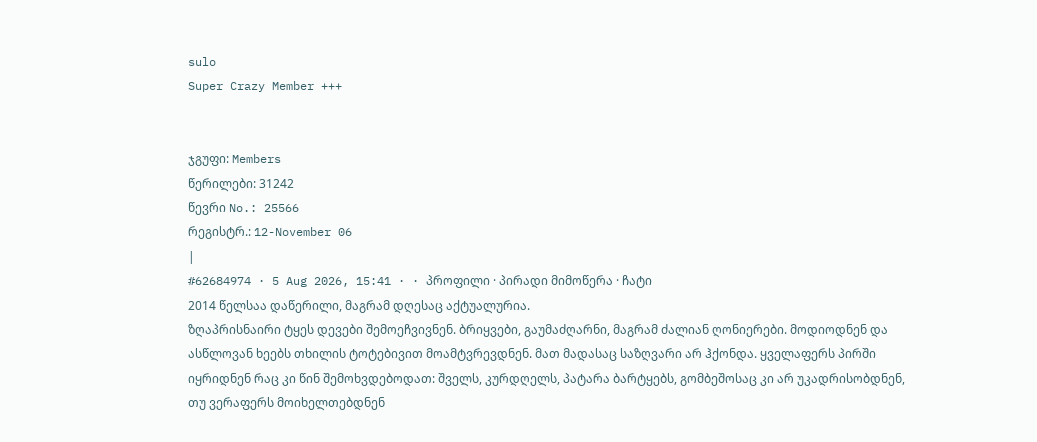sulo
Super Crazy Member +++


ჯგუფი: Members
წერილები: 31242
წევრი No.: 25566
რეგისტრ.: 12-November 06
|
#62684974 · 5 Aug 2026, 15:41 · · პროფილი · პირადი მიმოწერა · ჩატი
2014 წელსაა დაწერილი, მაგრამ დღესაც აქტუალურია.
ზღაპრისნაირი ტყეს დევები შემოეჩვივნენ. ბრიყვები, გაუმაძღარნი, მაგრამ ძალიან ღონიერები. მოდიოდნენ და ასწლოვან ხეებს თხილის ტოტებივით მოამტვრევდნენ. მათ მადასაც საზღვარი არ ჰქონდა. ყველაფერს პირში იყრიდნენ რაც კი წინ შემოხვდებოდათ: შველს, კურდღელს, პატარა ბარტყებს, გომბეშოსაც კი არ უკადრისობდნენ, თუ ვერაფერს მოიხელთებდნენ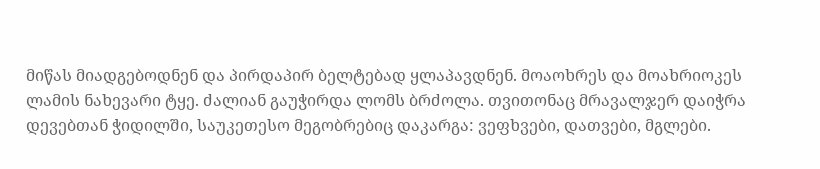მიწას მიადგებოდნენ და პირდაპირ ბელტებად ყლაპავდნენ. მოაოხრეს და მოახრიოკეს ლამის ნახევარი ტყე. ძალიან გაუჭირდა ლომს ბრძოლა. თვითონაც მრავალჯერ დაიჭრა დევებთან ჭიდილში, საუკეთესო მეგობრებიც დაკარგა: ვეფხვები, დათვები, მგლები.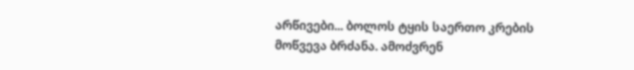არწივები... ბოლოს ტყის საერთო კრების მოწვევა ბრძანა. ამოძვრენ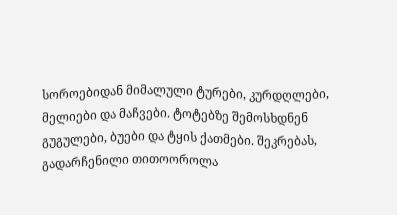სოროებიდან მიმალული ტურები, კურდღლები, მელიები და მაჩვები. ტოტებზე შემოსხდნენ გუგულები, ბუები და ტყის ქათმები. შეკრებას, გადარჩენილი თითოოროლა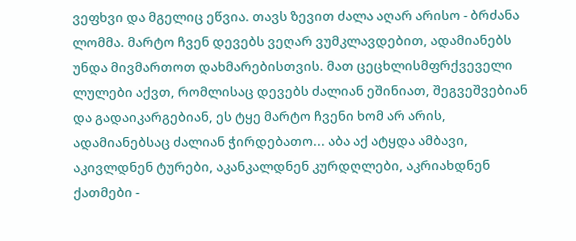ვეფხვი და მგელიც ეწვია. თავს ზევით ძალა აღარ არისო - ბრძანა ლომმა. მარტო ჩვენ დევებს ვეღარ ვუმკლავდებით, ადამიანებს უნდა მივმართოთ დახმარებისთვის. მათ ცეცხლისმფრქვეველი ლულები აქვთ, რომლისაც დევებს ძალიან ეშინიათ, შეგვეშვებიან და გადაიკარგებიან, ეს ტყე მარტო ჩვენი ხომ არ არის, ადამიანებსაც ძალიან ჭირდებათო... აბა აქ ატყდა ამბავი, აკივლდნენ ტურები, აკანკალდნენ კურდღლები, აკრიახდნენ ქათმები -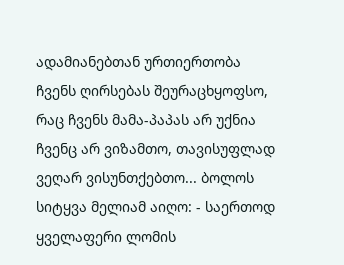ადამიანებთან ურთიერთობა ჩვენს ღირსებას შეურაცხყოფსო, რაც ჩვენს მამა-პაპას არ უქნია ჩვენც არ ვიზამთო, თავისუფლად ვეღარ ვისუნთქებთო... ბოლოს სიტყვა მელიამ აიღო: - საერთოდ ყველაფერი ლომის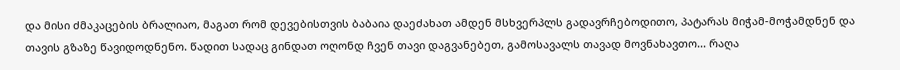და მისი ძმაკაცების ბრალიაო, მაგათ რომ დევებისთვის ბაბაია დაეძახათ ამდენ მსხვერპლს გადავრჩებოდითო, პატარას მიჭამ-მოჭამდნენ და თავის გზაზე წავიდოდნენო. წადით სადაც გინდათ ოღონდ ჩვენ თავი დაგვანებეთ, გამოსავალს თავად მოვნახავთო... რაღა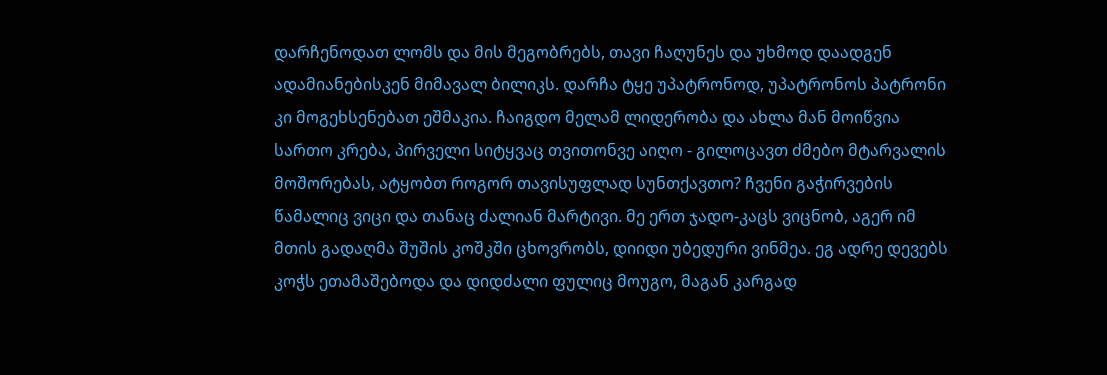დარჩენოდათ ლომს და მის მეგობრებს, თავი ჩაღუნეს და უხმოდ დაადგენ ადამიანებისკენ მიმავალ ბილიკს. დარჩა ტყე უპატრონოდ, უპატრონოს პატრონი კი მოგეხსენებათ ეშმაკია. ჩაიგდო მელამ ლიდერობა და ახლა მან მოიწვია სართო კრება, პირველი სიტყვაც თვითონვე აიღო - გილოცავთ ძმებო მტარვალის მოშორებას, ატყობთ როგორ თავისუფლად სუნთქავთო? ჩვენი გაჭირვების წამალიც ვიცი და თანაც ძალიან მარტივი. მე ერთ ჯადო-კაცს ვიცნობ, აგერ იმ მთის გადაღმა შუშის კოშკში ცხოვრობს, დიიდი უბედური ვინმეა. ეგ ადრე დევებს კოჭს ეთამაშებოდა და დიდძალი ფულიც მოუგო, მაგან კარგად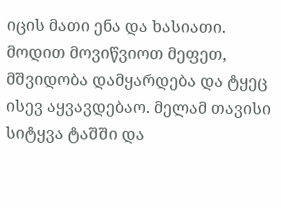იცის მათი ენა და ხასიათი. მოდით მოვიწვიოთ მეფეთ, მშვიდობა დამყარდება და ტყეც ისევ აყვავდებაო. მელამ თავისი სიტყვა ტაშში და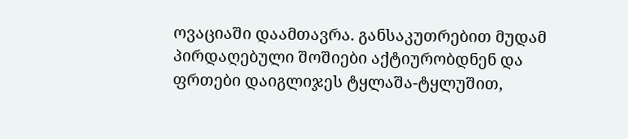ოვაციაში დაამთავრა. განსაკუთრებით მუდამ პირდაღებული შოშიები აქტიურობდნენ და ფრთები დაიგლიჯეს ტყლაშა-ტყლუშით,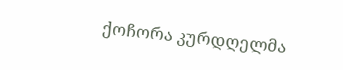ქოჩორა კურდღელმა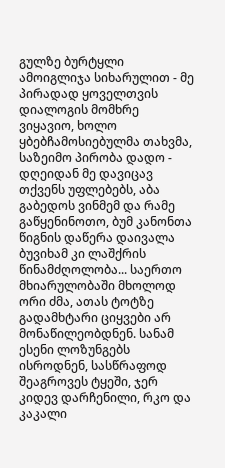გულზე ბურტყლი ამოიგლიჯა სიხარულით - მე პირადად ყოველთვის დიალოგის მომხრე ვიყავიო, ხოლო ყბებჩამოსიებულმა თახვმა, საზეიმო პირობა დადო - დღეიდან მე დავიცავ თქვენს უფლებებს, აბა გაბედოს ვინმემ და რამე გაწყენინოთო, ბუმ კანონთა წიგნის დაწერა დაივალა ბუვიხამ კი ლაშქრის წინამძღოლობა... საერთო მხიარულობაში მხოლოდ ორი ძმა, ათას ტოტზე გადამხტარი ციყვები არ მონაწილეობდნენ. სანამ ესენი ლოზუნგებს ისროდნენ, სასწრაფოდ შეაგროვეს ტყეში, ჯერ კიდევ დარჩენილი, რკო და კაკალი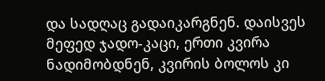და სადღაც გადაიკარგნენ. დაისვეს მეფედ ჯადო-კაცი, ერთი კვირა ნადიმობდნენ, კვირის ბოლოს კი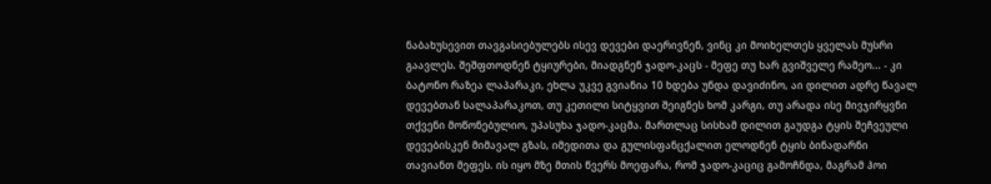ნაბახუსევით თავგასიებულებს ისევ დევები დაერივნენ, ვინც კი მოიხელთეს ყველას მუსრი გაავლეს. შეშფთოდნენ ტყიურები, მიადგნენ ჯადო-კაცს - მეფე თუ ხარ გვიშველე რამეო... - კი ბატონო რაზეა ლაპარაკი, ეხლა უკვე გვიანია 10 ხდება უნდა დავიძინო, აი დილით ადრე წავალ დევებთან სალაპარაკოთ, თუ კეთილი სიტყვით შეიგნეს ხომ კარგი, თუ არადა ისე მივჯირყვნი თქვენი მოწონებულიო, უპასუხა ჯადო-კაცმა. მართლაც სისხამ დილით გაუდგა ტყის შეჩვეული დევებისკენ მიმავალ გზას, იმედითა და გულისფანცქალით ელოდნენ ტყის ბინადარნი თავიანთ მეფეს. ის იყო მზე მთის წვერს მოეფარა, რომ ჯადო-კაციც გამოჩნდა, მაგრამ ჰოი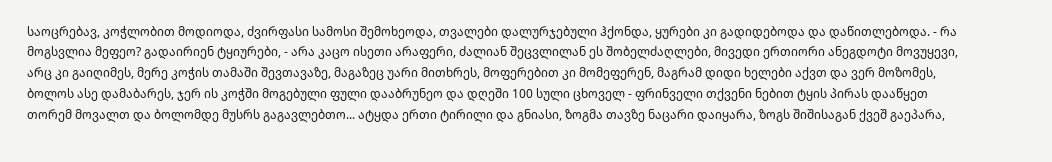საოცრებავ, კოჭლობით მოდიოდა, ძვირფასი სამოსი შემოხეოდა, თვალები დალურჯებული ჰქონდა, ყურები კი გადიდებოდა და დაწითლებოდა. - რა მოგსვლია მეფეო? გადაირიენ ტყიურები, - არა კაცო ისეთი არაფერი, ძალიან შეცვლილან ეს შობელძაღლები, მივედი ერთიორი ანეგდოტი მოვუყევი, არც კი გაიღიმეს, მერე კოჭის თამაში შევთავაზე, მაგაზეც უარი მითხრეს, მოფერებით კი მომეფერენ, მაგრამ დიდი ხელები აქვთ და ვერ მოზომეს, ბოლოს ასე დამაბარეს, ჯერ ის კოჭში მოგებული ფული დააბრუნეო და დღეში 100 სული ცხოველ - ფრინველი თქვენი ნებით ტყის პირას დააწყეთ თორემ მოვალთ და ბოლომდე მუსრს გაგავლებთო... ატყდა ერთი ტირილი და გნიასი, ზოგმა თავზე ნაცარი დაიყარა, ზოგს შიშისაგან ქვეშ გაეპარა,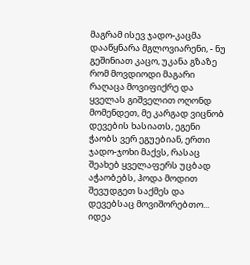მაგრამ ისევ ჯადო-კაცმა დააწყნარა მგლოვიარენი, - ნუ გეშინიათ კაცო, უკანა გზაზე რომ მოვდიოდი მაგარი რაღაცა მოვიფიქრე და ყველას გიშველით ოღონდ მომენდეთ, მე კარგად ვიცნობ დევების ხასიათს, ეგენი ჭაობს ვერ ეგუებიან, ერთი ჯადო-ჯოხი მაქვს, რასაც შეახებ ყველაფერს უცბად აჭაობებს, ჰოდა მოდით შევუდგეთ საქმეს და დევებსაც მოვიშორებთო... იდეა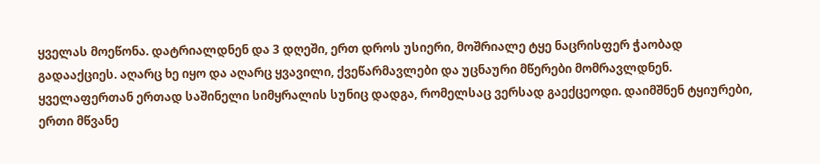ყველას მოეწონა. დატრიალდნენ და 3 დღეში, ერთ დროს უსიერი, მოშრიალე ტყე ნაცრისფერ ჭაობად გადააქციეს. აღარც ხე იყო და აღარც ყვავილი, ქვეწარმავლები და უცნაური მწერები მომრავლდნენ. ყველაფერთან ერთად საშინელი სიმყრალის სუნიც დადგა, რომელსაც ვერსად გაექცეოდი. დაიმშნენ ტყიურები, ერთი მწვანე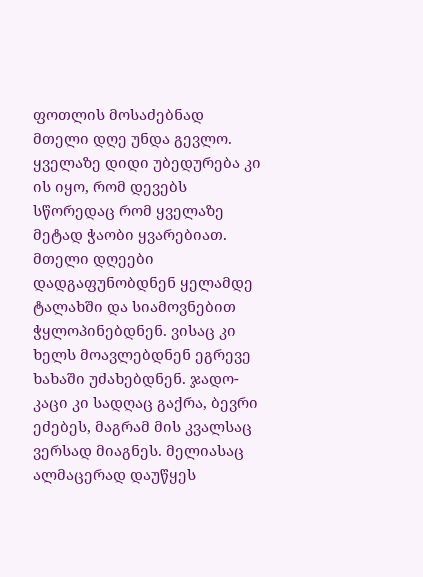ფოთლის მოსაძებნად მთელი დღე უნდა გევლო. ყველაზე დიდი უბედურება კი ის იყო, რომ დევებს სწორედაც რომ ყველაზე მეტად ჭაობი ყვარებიათ. მთელი დღეები დადგაფუნობდნენ ყელამდე ტალახში და სიამოვნებით ჭყლოპინებდნენ. ვისაც კი ხელს მოავლებდნენ ეგრევე ხახაში უძახებდნენ. ჯადო- კაცი კი სადღაც გაქრა, ბევრი ეძებეს, მაგრამ მის კვალსაც ვერსად მიაგნეს. მელიასაც ალმაცერად დაუწყეს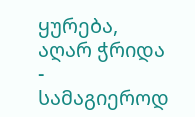ყურება, აღარ ჭრიდა - სამაგიეროდ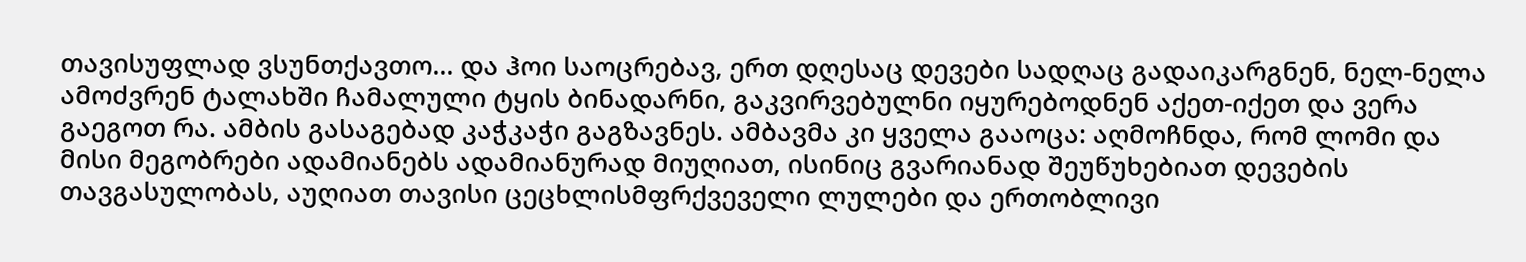თავისუფლად ვსუნთქავთო... და ჰოი საოცრებავ, ერთ დღესაც დევები სადღაც გადაიკარგნენ, ნელ-ნელა ამოძვრენ ტალახში ჩამალული ტყის ბინადარნი, გაკვირვებულნი იყურებოდნენ აქეთ-იქეთ და ვერა გაეგოთ რა. ამბის გასაგებად კაჭკაჭი გაგზავნეს. ამბავმა კი ყველა გააოცა: აღმოჩნდა, რომ ლომი და მისი მეგობრები ადამიანებს ადამიანურად მიუღიათ, ისინიც გვარიანად შეუწუხებიათ დევების თავგასულობას, აუღიათ თავისი ცეცხლისმფრქვეველი ლულები და ერთობლივი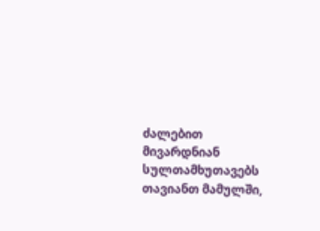ძალებით მივარდნიან სულთამხუთავებს თავიანთ მამულში,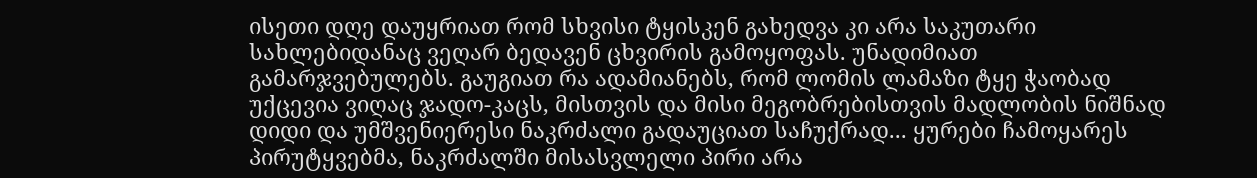ისეთი დღე დაუყრიათ რომ სხვისი ტყისკენ გახედვა კი არა საკუთარი სახლებიდანაც ვეღარ ბედავენ ცხვირის გამოყოფას. უნადიმიათ გამარჯვებულებს. გაუგიათ რა ადამიანებს, რომ ლომის ლამაზი ტყე ჭაობად უქცევია ვიღაც ჯადო-კაცს, მისთვის და მისი მეგობრებისთვის მადლობის ნიშნად დიდი და უმშვენიერესი ნაკრძალი გადაუციათ საჩუქრად... ყურები ჩამოყარეს პირუტყვებმა, ნაკრძალში მისასვლელი პირი არა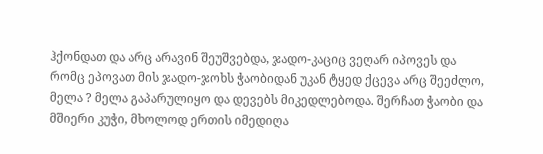ჰქონდათ და არც არავინ შეუშვებდა, ჯადო-კაციც ვეღარ იპოვეს და რომც ეპოვათ მის ჯადო-ჯოხს ჭაობიდან უკან ტყედ ქცევა არც შეეძლო, მელა ? მელა გაპარულიყო და დევებს მიკედლებოდა. შერჩათ ჭაობი და მშიერი კუჭი, მხოლოდ ერთის იმედიღა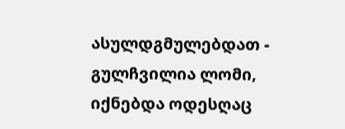ასულდგმულებდათ - გულჩვილია ლომი, იქნებდა ოდესღაც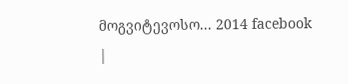მოგვიტევოსო... 2014 facebook
|